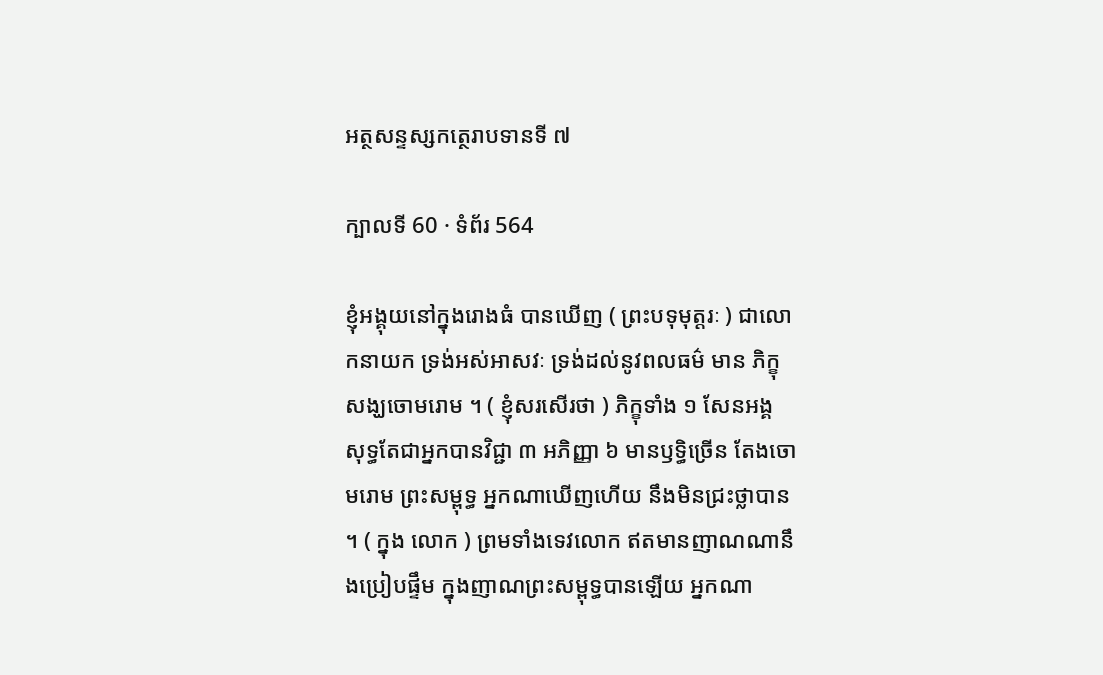អត្ថសន្ទស្សកត្ថេរាបទានទី ៧

ក្បាលទី 60 · ទំព័រ 564

ខ្ញុំអង្គុយនៅក្នុងរោងធំ បានឃើញ ( ព្រះបទុមុត្តរៈ ) ជាលោកនាយក ទ្រង់អស់អាសវៈ ទ្រង់ដល់នូវពលធម៌ មាន ភិក្ខុសង្ឃចោមរោម ។ ( ខ្ញុំសរសើរថា ) ភិក្ខុទាំង ១ សែនអង្គ សុទ្ធតែជាអ្នកបានវិជ្ជា ៣ អភិញ្ញា ៦ មានឫទ្ធិច្រើន តែងចោមរោម ព្រះសម្ពុទ្ធ អ្នកណាឃើញហើយ នឹងមិនជ្រះថ្លាបាន ។ ( ក្នុង លោក ) ព្រមទាំងទេវលោក ឥតមានញាណណានឹងប្រៀបផ្ទឹម ក្នុងញាណព្រះសម្ពុទ្ធបានឡើយ អ្នកណា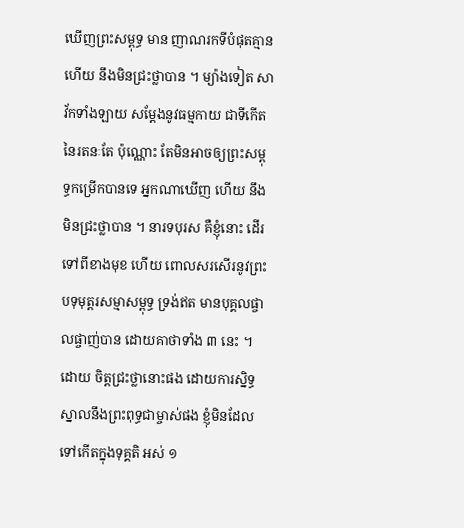ឃើញព្រះសម្ពុទ្ធ មាន ញាណរកទីបំផុតគ្មានហើយ នឹងមិនជ្រះថ្លាបាន ។ ម្យ៉ាងទៀត សាវ័កទាំងឡាយ សម្តែងនូវធម្មកាយ ជាទីកើតនៃរតនៈតែ ប៉ុណ្ណោះ តែមិនអាចឲ្យព្រះសម្ពុទ្ធកម្រើកបានទេ អ្នកណាឃើញ ហើយ នឹងមិនជ្រះថ្លាបាន ។ នារទបុរស គឺខ្ញុំនោះ ដើរទៅពីខាងមុខ ហើយ ពោលសរសើរនូវព្រះបទុមុត្តរសម្មាសម្ពុទ្ធ ទ្រង់ឥត មានបុគ្គលផ្ចាលផ្ចាញ់បាន ដោយគាថាទាំង ៣ នេះ ។ ដោយ ចិត្តជ្រះថ្លានោះផង ដោយការស្និទ្ធស្នាលនឹងព្រះពុទ្ធជាម្ចាស់ផង ខ្ញុំមិនដែលទៅកើតក្នុងទុគ្គតិ អស់ ១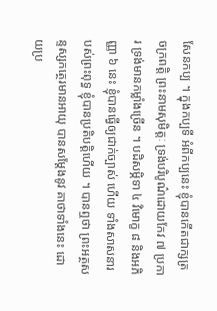សែនកប្ប ។ ក្នុងកប្បទី អំពីកប្បនេះ ខ្ញុំបានកើតជាក្សត្រចក្រពត្តិ ព្រះនាមសុមិត្តៈ ទ្រង់បរិបូណ៌ដោយកែវ ៧ ប្រការ ទ្រង់មានកម្លាំងច្រើន ។ បដិសម្ភិទា ៤ វិមោក្ខ ៨ និងអភិញ្ញា ៦ នេះ ខ្ញុំបានធ្វើឲ្យជាក់ច្បាស់ ហើយ ទាំងសាសនារបស់ព្រះពុទ្ធ ខ្ញុំបានប្រតិបត្តិហើយ ។ បានឮថា ព្រះអត្ថសន្ទស្សកត្ថេរមានអាយុ បានសម្តែងនូវ គាថាទាំងនេះ ដោយប្រ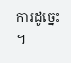ការដូច្នេះ ។